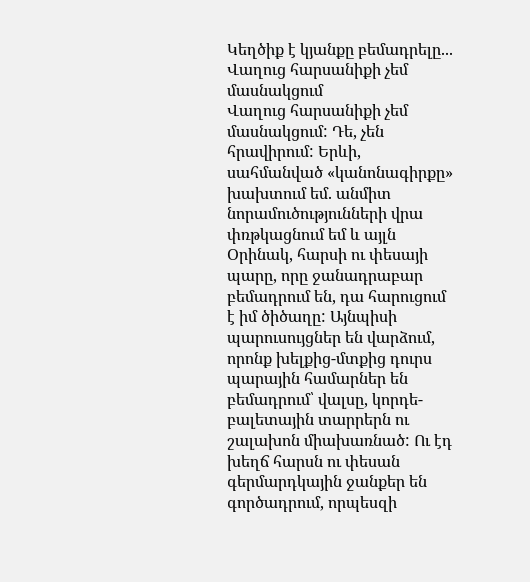Կեղծիք է կյանքը բեմադրելը... Վաղուց հարսանիքի չեմ մասնակցում
Վաղուց հարսանիքի չեմ մասնակցում: Դե, չեն հրավիրում: Երևի, սահմանված «կանոնագիրքը» խախտում եմ. անմիտ նորամուծությունների վրա փռթկացնում եմ և այլն Օրինակ, հարսի ու փեսայի պարը, որը ջանադրաբար բեմադրում են, դա հարուցում է իմ ծիծաղը: Այնպիսի պարուսույցներ են վարձում, որոնք խելքից-մտքից դուրս պարային համարներ են բեմադրում՝ վալսը, կորդե-բալետային տարրերն ու շալախոն միախառնած: Ու էդ խեղճ հարսն ու փեսան գերմարդկային ջանքեր են գործադրում, որպեսզի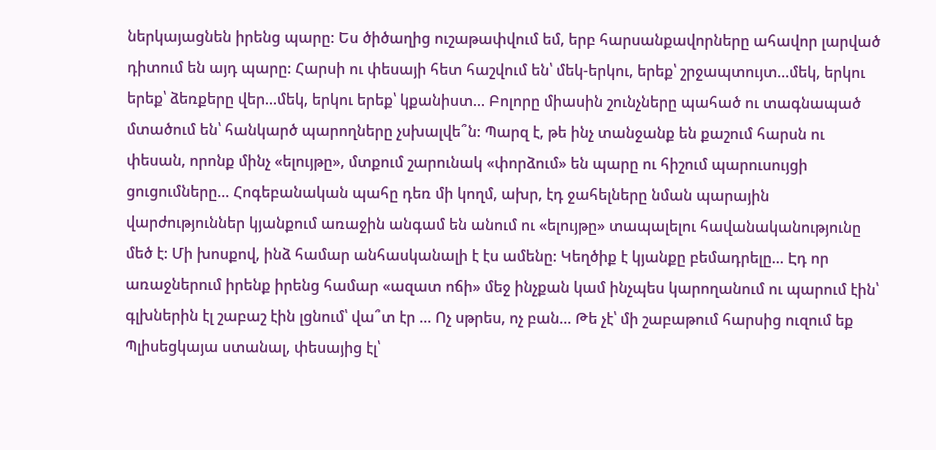ներկայացնեն իրենց պարը: Ես ծիծաղից ուշաթափվում եմ, երբ հարսանքավորները ահավոր լարված դիտում են այդ պարը: Հարսի ու փեսայի հետ հաշվում են՝ մեկ-երկու, երեք՝ շրջապտույտ...մեկ, երկու երեք՝ ձեռքերը վեր...մեկ, երկու երեք՝ կքանիստ... Բոլորը միասին շունչները պահած ու տագնապած մտածում են՝ հանկարծ պարողները չսխալվե՞ն: Պարզ է, թե ինչ տանջանք են քաշում հարսն ու փեսան, որոնք մինչ «ելույթը», մտքում շարունակ «փորձում» են պարը ու հիշում պարուսույցի ցուցումները... Հոգեբանական պահը դեռ մի կողմ, ախր, էդ ջահելները նման պարային վարժություններ կյանքում առաջին անգամ են անում ու «ելույթը» տապալելու հավանականությունը մեծ է: Մի խոսքով, ինձ համար անհասկանալի է էս ամենը: Կեղծիք է կյանքը բեմադրելը... Էդ որ առաջներում իրենք իրենց համար «ազատ ոճի» մեջ ինչքան կամ ինչպես կարողանում ու պարում էին՝ գլխներին էլ շաբաշ էին լցնում՝ վա՞տ էր ... Ոչ սթրես, ոչ բան... Թե չէ՝ մի շաբաթում հարսից ուզում եք Պլիսեցկայա ստանալ, փեսայից էլ՝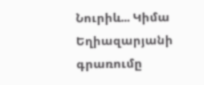Նուրիև... Կիմա Եղիազարյանի գրառումը